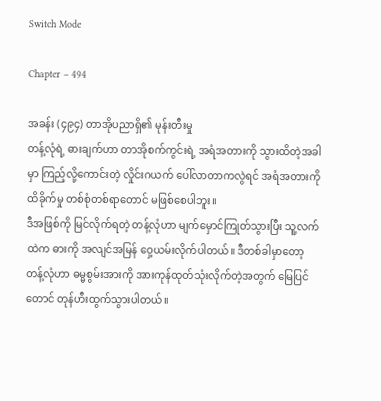Switch Mode

Chapter – 494

အခန်း (၄၉၄) တာအိုပညာရှိ၏ မုန်းတီးမှု
တန့်လုံရဲ့ ဓားချက်ဟာ တာအိုစက်ကွင်းရဲ့ အရံအတားကို သွားထိတဲ့အခါမှာ ကြည့်လို့ကောင်းတဲ့ လှိုင်းဂယက် ပေါ်လာတာကလွဲရင် အရံအတားကို ထိခိုက်မှု တစ်စုံတစ်ရာတောင် မဖြစ်စေပါဘူး။
ဒီအဖြစ်ကို မြင်လိုက်ရတဲ့ တန့်လုံဟာ မျက်မှောင်ကြုတ်သွားပြီး သူ့လက်ထဲက ဓားကို အလျင်အမြန် ဝှေ့ယမ်းလိုက်ပါတယ်။ ဒီတစ်ခါမှာတော့ တန့်လုံဟာ ဓမ္မစွမ်းအားကို အားကုန်ထုတ်သုံးလိုက်တဲ့အတွက် မြေပြင်တောင် တုန်ဟီးထွက်သွားပါတယ်။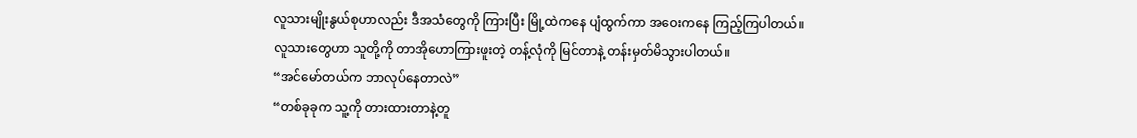လူသားမျိုးနွယ်စုဟာလည်း ဒီအသံတွေကို ကြားပြီး မြို့ထဲကနေ ပျံထွက်ကာ အဝေးကနေ ကြည့်ကြပါတယ်။
လူသားတွေဟာ သူတို့ကို တာအိုဟောကြားဖူးတဲ့ တန့်လုံကို မြင်တာနဲ့ တန်းမှတ်မိသွားပါတယ်။
“အင်မော်တယ်က ဘာလုပ်နေတာလဲ”
“တစ်ခုခုက သူ့ကို တားထားတာနဲ့တူ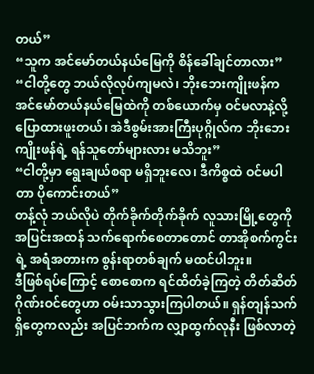တယ်”
“သူက အင်မော်တယ်နယ်မြေကို စိန်ခေါ်ချင်တာလား”
“ငါတို့တွေ ဘယ်လိုလုပ်ကျမလဲ၊ ဘိုးဘေးကျိုးဖန်က အင်မော်တယ်နယ်မြေထဲကို တစ်ယောက်မှ ဝင်မလာနဲ့လို့ ပြောထားဖူးတယ်၊ အဲဒီစွမ်းအားကြီးပုဂ္ဂိုလ်က ဘိုးဘေးကျိုးဖန်ရဲ့ ရန်သူတော်များလား မသိဘူး”
“ငါတို့မှာ ရွေးချယ်စရာ မရှိဘူးလေ၊ ဒီကိစ္စထဲ ဝင်မပါတာ ပိုကောင်းတယ်”
တန့်လုံ ဘယ်လိုပဲ တိုက်ခိုက်တိုက်ခိုက် လူသားမြို့တွေကို အပြင်းအထန် သက်ရောက်စေတာတောင် တာအိုစက်ကွင်းရဲ့ အရံအတားက စွန်းရာတစ်ချက် မထင်ပါဘူး။
ဒီဖြစ်ရပ်ကြောင့် စောစောက ရင်ထိတ်ခဲ့ကြတဲ့ တိတ်ဆိတ်ဂိုဏ်းဝင်တွေဟာ ဝမ်းသာသွားကြပါတယ်။ ရှန်တျန်သက်ရှိတွေကလည်း အပြင်ဘက်က လျှာထွက်လုနီး ဖြစ်လာတဲ့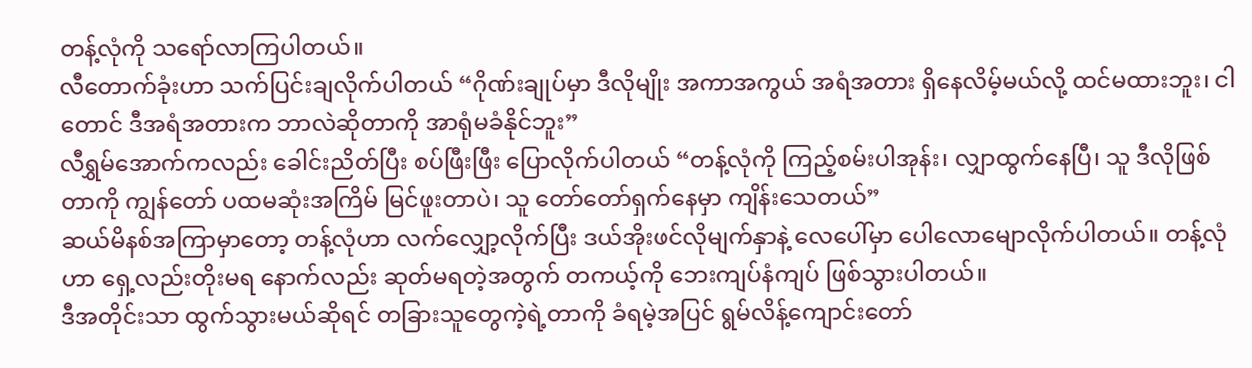တန့်လုံကို သရော်လာကြပါတယ်။
လီတောက်ခုံးဟာ သက်ပြင်းချလိုက်ပါတယ် “ဂိုဏ်းချုပ်မှာ ဒီလိုမျိုး အကာအကွယ် အရံအတား ရှိနေလိမ့်မယ်လို့ ထင်မထားဘူး၊ ငါတောင် ဒီအရံအတားက ဘာလဲဆိုတာကို အာရုံမခံနိုင်ဘူး”
လီရွှမ်အောက်ကလည်း ခေါင်းညိတ်ပြီး စပ်ဖြီးဖြီး ပြောလိုက်ပါတယ် “တန့်လုံကို ကြည့်စမ်းပါအုန်း၊ လျှာထွက်နေပြီ၊ သူ ဒီလိုဖြစ်တာကို ကျွန်တော် ပထမဆုံးအကြိမ် မြင်ဖူးတာပဲ၊ သူ တော်တော်ရှက်နေမှာ ကျိန်းသေတယ်”
ဆယ်မိနစ်အကြာမှာတော့ တန့်လုံဟာ လက်လျှော့လိုက်ပြီး ဒယ်အိုးဖင်လိုမျက်နှာနဲ့ လေပေါ်မှာ ပေါလောမျောလိုက်ပါတယ်။ တန့်လုံဟာ ရှေ့လည်းတိုးမရ နောက်လည်း ဆုတ်မရတဲ့အတွက် တကယ့်ကို ဘေးကျပ်နံကျပ် ဖြစ်သွားပါတယ်။
ဒီအတိုင်းသာ ထွက်သွားမယ်ဆိုရင် တခြားသူတွေကဲ့ရဲ့တာကို ခံရမဲ့အပြင် ရွမ်လိန့်ကျောင်းတော်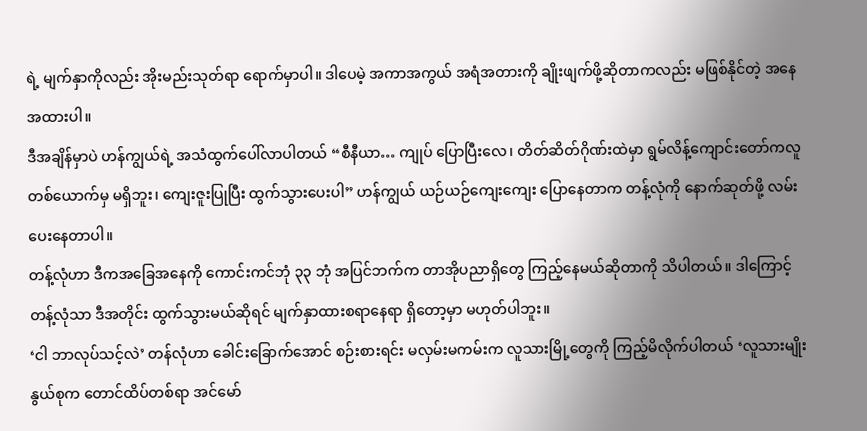ရဲ့ မျက်နှာကိုလည်း အိုးမည်းသုတ်ရာ ရောက်မှာပါ။ ဒါပေမဲ့ အကာအကွယ် အရံအတားကို ချိုးဖျက်ဖို့ဆိုတာကလည်း မဖြစ်နိုင်တဲ့ အနေအထားပါ။
ဒီအချိန်မှာပဲ ဟန်ကျွယ်ရဲ့ အသံထွက်ပေါ်လာပါတယ် “စီနီယာ… ကျုပ် ပြောပြီးလေ၊ တိတ်ဆိတ်ဂိုဏ်းထဲမှာ ရွမ်လိန့်ကျောင်းတော်ကလူ တစ်ယောက်မှ မရှိဘူး၊ ကျေးဇူးပြုပြီး ထွက်သွားပေးပါ” ဟန်ကျွယ် ယဉ်ယဉ်ကျေးကျေး ပြောနေတာက တန့်လုံကို နောက်ဆုတ်ဖို့ လမ်းပေးနေတာပါ။
တန့်လုံဟာ ဒီကအခြေအနေကို ကောင်းကင်ဘုံ ၃၃ ဘုံ အပြင်ဘက်က တာအိုပညာရှိတွေ ကြည့်နေမယ်ဆိုတာကို သိပါတယ်။ ဒါကြောင့် တန့်လုံသာ ဒီအတိုင်း ထွက်သွားမယ်ဆိုရင် မျက်နှာထားစရာနေရာ ရှိတော့မှာ မဟုတ်ပါဘူး။
‘ငါ ဘာလုပ်သင့်လဲ’ တန်လုံဟာ ခေါင်းခြောက်အောင် စဉ်းစားရင်း မလှမ်းမကမ်းက လူသားမြို့တွေကို ကြည့်မိလိုက်ပါတယ် ‘လူသားမျိုးနွယ်စုက တောင်ထိပ်တစ်ရာ အင်မော်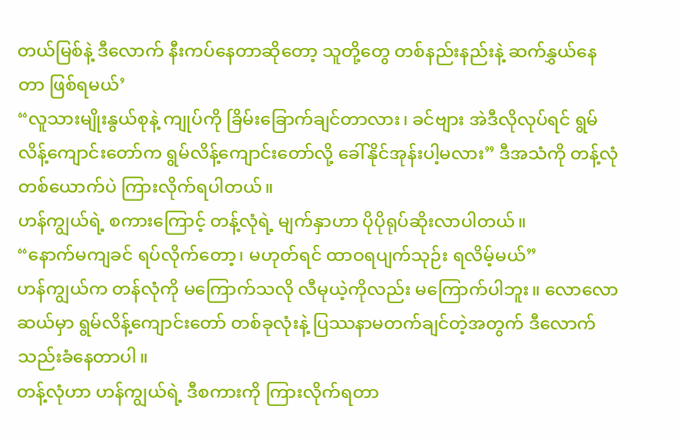တယ်မြစ်နဲ့ ဒီလောက် နီးကပ်နေတာဆိုတော့ သူတို့တွေ တစ်နည်းနည်းနဲ့ ဆက်နွှယ်နေတာ ဖြစ်ရမယ်’
“လူသားမျိုးနွယ်စုနဲ့ ကျုပ်ကို ခြိမ်းခြောက်ချင်တာလား၊ ခင်ဗျား အဲဒီလိုလုပ်ရင် ရွမ်လိန့်ကျောင်းတော်က ရွမ်လိန့်ကျောင်းတော်လို့ ခေါ်နိုင်အုန်းပါ့မလား” ဒီအသံကို တန့်လုံတစ်ယောက်ပဲ ကြားလိုက်ရပါတယ်။
ဟန်ကျွယ်ရဲ့ စကားကြောင့် တန့်လုံရဲ့ မျက်နှာဟာ ပိုပိုရုပ်ဆိုးလာပါတယ်။
“နောက်မကျခင် ရပ်လိုက်တော့၊ မဟုတ်ရင် ထာဝရပျက်သုဉ်း ရလိမ့်မယ်”
ဟန်ကျွယ်က တန်လုံကို မကြောက်သလို လီမုယဲ့ကိုလည်း မကြောက်ပါဘူး။ လောလောဆယ်မှာ ရွမ်လိန့်ကျောင်းတော် တစ်ခုလုံးနဲ့ ပြဿနာမတက်ချင်တဲ့အတွက် ဒီလောက် သည်းခံနေတာပါ။
တန့်လုံဟာ ဟန်ကျွယ်ရဲ့ ဒီစကားကို ကြားလိုက်ရတာ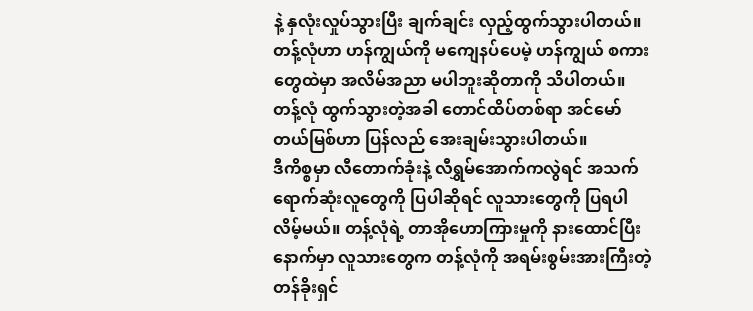နဲ့ နှလုံးလှုပ်သွားပြီး ချက်ချင်း လှည့်ထွက်သွားပါတယ်။ တန့်လုံဟာ ဟန်ကျွယ်ကို မကျေနပ်ပေမဲ့ ဟန်ကျွယ် စကားတွေထဲမှာ အလိမ်အညာ မပါဘူးဆိုတာကို သိပါတယ်။
တန့်လုံ ထွက်သွားတဲ့အခါ ‌တောင်ထိပ်တစ်ရာ အင်မော်တယ်မြစ်ဟာ ပြန်လည် အေးချမ်းသွားပါတယ်။
ဒီကိစ္စမှာ လီတောက်ခုံးနဲ့ လီရွှမ်အောက်ကလွဲရင် အသက်ရောက်ဆုံးလူတွေကို ပြပါဆိုရင် လူသားတွေကို ပြရပါလိမ့်မယ်။ တန့်လုံရဲ့ တာအိုဟောကြားမှုကို နားထောင်ပြီးနောက်မှာ လူသားတွေက တန့်လုံကို အရမ်းစွမ်းအားကြီးတဲ့ တန်ခိုးရှင်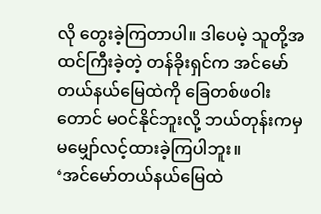လို တွေးခဲ့ကြတာပါ။ ဒါပေမဲ့ သူတို့အထင်ကြီးခဲ့တဲ့ တန်ခိုးရှင်က အင်မော်တယ်နယ်မြေထဲကို ခြေတစ်ဖဝါးတောင် မဝင်နိုင်ဘူးလို့ ဘယ်တုန်းကမှ မမျှော်လင့်ထားခဲ့ကြပါဘူး။
‘အင်မော်တယ်နယ်မြေထဲ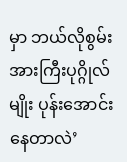မှာ ဘယ်လိုစွမ်းအားကြီးပုဂ္ဂိုလ်မျိုး ပုန်းအောင်းနေတာလဲ’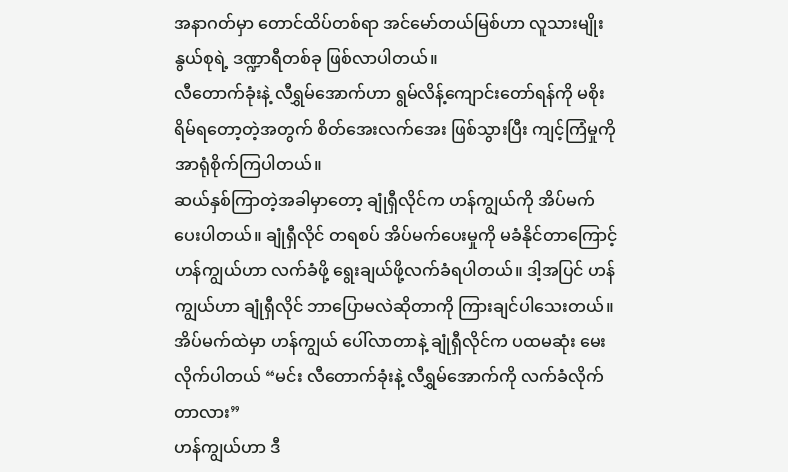အနာဂတ်မှာ တောင်ထိပ်တစ်ရာ အင်မော်တယ်မြစ်ဟာ လူသားမျိုးနွယ်စုရဲ့ ဒဏ္ဍာရီတစ်ခု ဖြစ်လာပါတယ်။
လီတောက်ခုံးနဲ့ လီရွှမ်အောက်ဟာ ရွမ်လိန့်ကျောင်းတော်ရန်ကို မစိုးရိမ်ရတော့တဲ့အတွက် စိတ်အေးလက်အေး ဖြစ်သွားပြီး ကျင့်ကြံမှုကို အာရုံစိုက်ကြပါတယ်။
ဆယ်နှစ်ကြာတဲ့အခါမှာတော့ ချုံရှီလိုင်က ဟန်ကျွယ်ကို အိပ်မက်ပေးပါတယ်။ ချုံရှီလိုင် တရစပ် အိပ်မက်ပေးမှုကို မခံနိုင်တာကြောင့် ဟန်ကျွယ်ဟာ လက်ခံဖို့ ရွေးချယ်ဖို့လက်ခံရပါတယ်။ ဒါ့အပြင် ဟန်ကျွယ်ဟာ ချုံရှီလိုင် ဘာပြောမလဲဆိုတာကို ကြားချင်ပါသေးတယ်။
အိပ်မက်ထဲမှာ ဟန်ကျွယ် ပေါ်လာတာနဲ့ ချုံရှီလိုင်က ပထမဆုံး မေးလိုက်ပါတယ် “မင်း လီတောက်ခုံးနဲ့ လီရွှမ်အောက်ကို လက်ခံလိုက်တာလား”
ဟန်ကျွယ်ဟာ ဒီ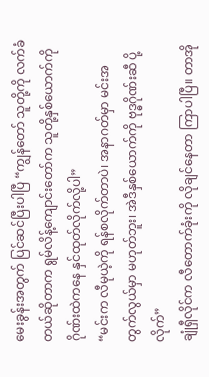မေးခွန်းအတွက် ပြင်ဆင်ပြီးပါပြီ “ကျွန်တော် သူတို့ကို လက်ခံတယ်ဆိုတာက ရွမ်လိန့်ကျောင်းတော်က သူတို့နှစ်ယောက်ကို ဂိုဏ်းထဲကနေ နှင်ထုတ်လိုက်လို့ပါ”
“မင်းက လီမုယဲ့ကို ရန်စလိုက်တာပဲ၊ အနာဂတ်မှာ မင်းအတွက်လွယ်မှာ မဟုတ်ဘူး၊ အဲဒီနှစ်ယောက်ကို ဗုဒ္ဓဂိုဏ်းဆီ ပို့လိုက်”
ချုံရှီလိုင်က လီတောက်ခုံးကို လိုချင်နေတာ ကြာပါပြီ။ တာအို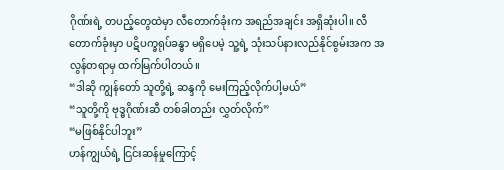ဂိုဏ်းရဲ့ တပည့်တွေထဲမှာ လီတောက်ခုံးက အရည်အချင်း အရှိဆုံးပါ။ လီတောက်ခုံးမှာ ပဋိပက္ခရုပ်ခန္ဓာ မရှိပေမဲ့ သူ့ရဲ့ သုံးသပ်နားလည်နိုင်စွမ်းအက အလွန်တရာမှ ထက်မြက်ပါတယ်။
“ဒါဆို ကျွန်တော် သူတို့ရဲ့ ဆန္ဒကို မေးကြည့်လိုက်ပါ့မယ်”
“သူတို့ကို ဗုဒ္ဓဂိုဏ်းဆီ တစ်ခါတည်း လွှတ်လိုက်”
“မဖြစ်နိုင်ပါဘူး”
ဟန်ကျွယ်ရဲ့ ငြင်းဆန်မှုကြောင့်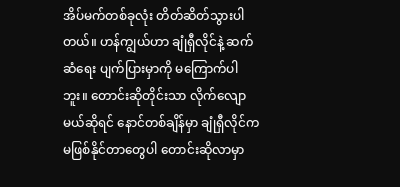အိပ်မက်တစ်ခုလုံး တိတ်ဆိတ်သွားပါတယ်။ ဟန်ကျွယ်ဟာ ချုံရှီလိုင်နဲ့ ဆက်ဆံရေး ပျက်ပြားမှာကို မကြောက်ပါဘူး။ တောင်းဆိုတိုင်းသာ လိုက်လျောမယ်ဆိုရင် နောင်တစ်ချိန်မှာ ချုံရှီလိုင်က မဖြစ်နိုင်တာတွေပါ တောင်းဆိုလာမှာ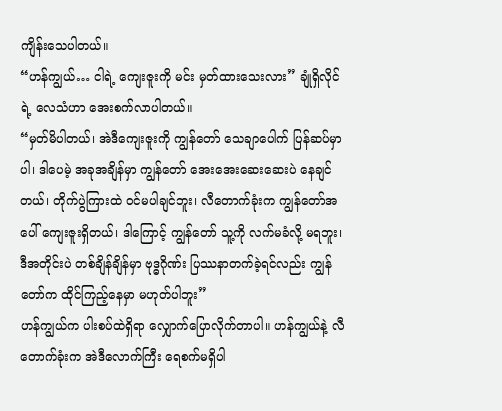ကျိန်းသေပါတယ်။
“ဟန်ကျွယ်… ငါရဲ့ ကျေးဇူးကို မင်း မှတ်ထားသေးလား” ချုံရှိလိုင်ရဲ့ လေသံဟာ အေးစက်လာပါတယ်။
“မှတ်မိပါတယ်၊ အဲဒီကျေးဇူးကို ကျွန်တော် သေချာပေါက် ပြန်ဆပ်မှာပါ၊ ဒါပေမဲ့ အခုအချိန်မှာ ကျွန်တော် အေးအေးဆေးဆေးပဲ နေချင်တယ်၊ တိုက်ပွဲကြားထဲ ဝင်မပါချင်ဘူး၊ လီတောက်ခုံးက ကျွန်တော်အပေါ် ကျေးဇူးရှိတယ်၊ ဒါကြောင့် ကျွန်တော် သူ့ကို လက်မခံလို့ မရဘူး၊ ဒီအတိုင်းပဲ တစ်ချိန်ချိန်မှာ ဗုဒ္ဓဂိုဏ်း ပြဿနာတက်ခဲ့ရင်လည်း ကျွန်တော်က ထိုင်ကြည့်နေမှာ မဟုတ်ပါဘူး”
ဟန်ကျွယ်က ပါးစပ်ထဲရှိရာ လျှောက်ပြောလိုက်တာပါ။ ဟန်ကျွယ်နဲ့ လီတောက်ခုံးက အဲဒီလောက်ကြီး ရေစက်မရှိပါ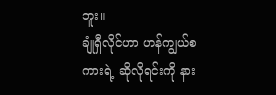ဘူး။
ချုံရှီလိုင်ဟာ ဟန်ကျွယ်စကားရဲ့ ဆိုလိုရင်းကို နား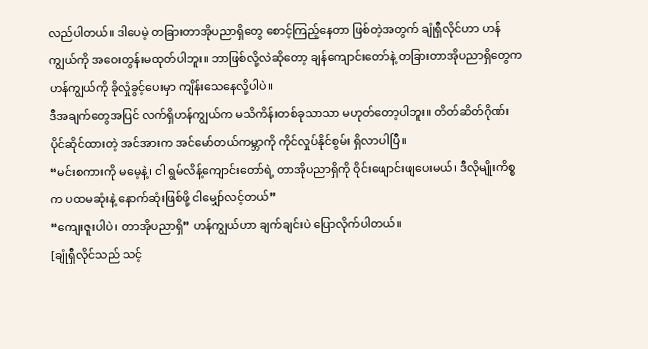လည်ပါတယ်။ ဒါပေမဲ့ တခြားတာအိုပညာရှိတွေ စောင့်ကြည့်နေတာ ဖြစ်တဲ့အတွက် ချုံရှီလိုင်ဟာ ဟန်ကျွယ်ကို အဝေးတွန်းမထုတ်ပါဘူး။ ဘာဖြစ်လို့လဲဆိုတော့ ချန်ကျောင်းတော်နဲ့ တခြားတာအိုပညာရှိတွေက ဟန်ကျွယ်ကို ခိုလှုံခွင့်ပေးမှာ ကျိန်းသေနေလို့ပါပဲ။
ဒီအချက်တွေအပြင် လက်ရှိဟန်ကျွယ်က မသိကိန်းတစ်ခုသာသာ မဟုတ်တော့ပါဘူး။ တိတ်ဆိတ်ဂိုဏ်း ပိုင်ဆိုင်ထားတဲ့ အင်အားက အင်မော်တယ်ကမ္ဘာကို ကိုင်လှုပ်နိုင်စွမ်း ရှိလာပါပြီ။
“မင်းစကားကို မမေ့နဲ့၊ ငါ ရွမ်လိန့်ကျောင်းတော်ရဲ့ တာအိုပညာရှိကို ဝိုင်းဖျောင်းဖျပေးမယ်၊ ဒီလိုမျိုးကိစ္စက ပထမဆုံးနဲ့ နောက်ဆုံးဖြစ်ဖို့ ငါမျှော်လင့်တယ်”
“ကျေးဇူးပါပဲ၊ တာအိုပညာရှိ” ဟန်ကျွယ်ဟာ ချက်ချင်းပဲ ပြောလိုက်ပါတယ်။
[ချုံရှီလိုင်သည် သင့်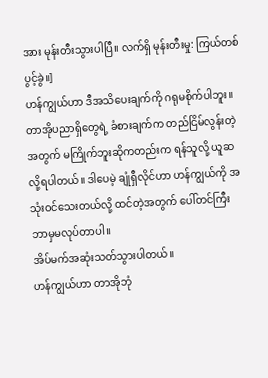အား မုန်းတီးသွားပါပြီ။ လက်ရှိ မုန်းတီးမှု: ကြယ်တစ်ပွင့်ခွဲ။]
ဟန်ကျွယ်ဟာ ဒီအသိပေးချက်ကို ဂရုမစိုက်ပါဘူး။ တာအိုပညာရှိတွေရဲ့ ခံစားချက်က တည်ငြိမ်လွန်းတဲ့အတွက် မကြိုက်ဘူးဆိုကတည်းက ရန်သူလို့ ယူဆလို့ရပါတယ်။ ဒါပေမဲ့ ချုံရှီလိုင်ဟာ ဟန်ကျွယ်ကို အသုံးဝင်သေးတယ်လို့ ထင်တဲ့အတွက် ပေါ်တင်ကြီး ဘာမှမလုပ်တာပါ။
အိပ်မက်အဆုံးသတ်သွားပါတယ်။
ဟန်ကျွယ်ဟာ တာအိုဘုံ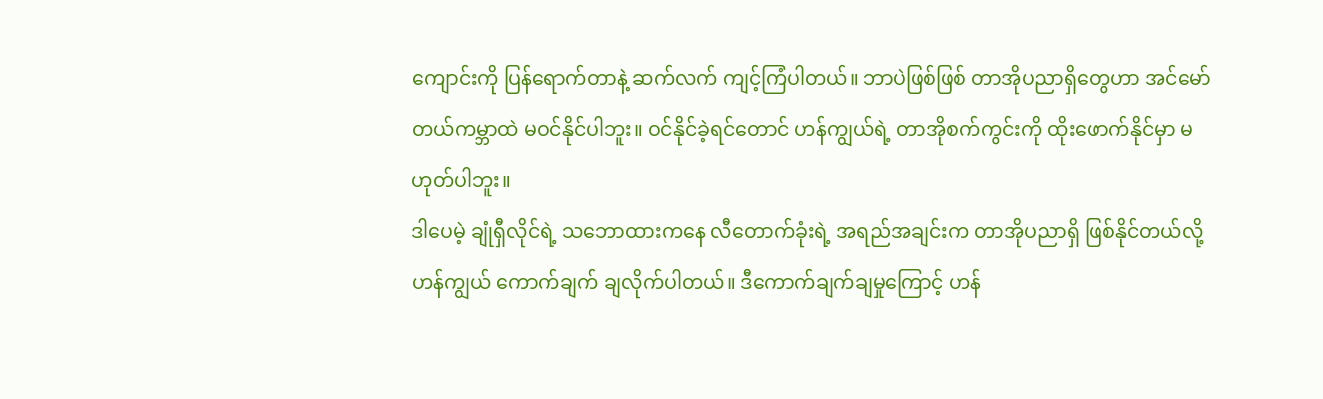ကျောင်းကို ပြန်ရောက်တာနဲ့ ဆက်လက် ကျင့်ကြံပါတယ်။ ဘာပဲဖြစ်ဖြစ် တာအိုပညာရှိတွေဟာ အင်မော်တယ်ကမ္ဘာထဲ မဝင်နိုင်ပါဘူး။ ဝင်နိုင်ခဲ့ရင်တောင် ဟန်ကျွယ်ရဲ့ တာအိုစက်ကွင်းကို ထိုးဖောက်နိုင်မှာ မဟုတ်ပါဘူး။
ဒါပေမဲ့ ချုံရှီလိုင်ရဲ့ သဘောထားကနေ လီတောက်ခုံးရဲ့ အရည်အချင်းက တာအိုပညာရှိ ဖြစ်နိုင်တယ်လို့ ဟန်ကျွယ် ကောက်ချက် ချလိုက်ပါတယ်။ ဒီကောက်ချက်ချမှုကြောင့် ဟန်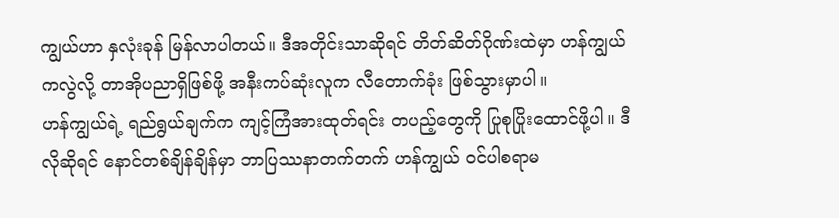ကျွယ်ဟာ နှလုံးခုန် မြန်လာပါတယ်။ ဒီအတိုင်းသာဆိုရင် တိတ်ဆိတ်ဂိုဏ်းထဲမှာ ဟန်ကျွယ်ကလွဲလို့ တာအိုပညာရှိဖြစ်ဖို့ အနီးကပ်ဆုံးလူက လီတောက်ခုံး ဖြစ်သွားမှာပါ။
ဟန်ကျွယ်ရဲ့ ရည်ရွယ်ချက်က ကျင့်ကြံအားထုတ်ရင်း တပည့်တွေကို ပြုစုပြိုးထောင်ဖို့ပါ။ ဒီလိုဆိုရင် နောင်တစ်ချိန်ချိန်မှာ ဘာပြဿနာတက်တက် ဟန်ကျွယ် ဝင်ပါစရာမ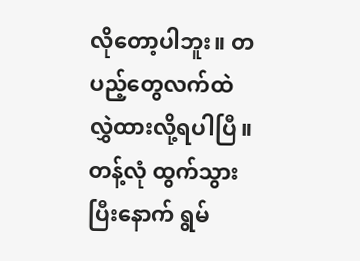လိုတော့ပါဘူး။ တပည့်တွေလက်ထဲ လွှဲထားလို့ရပါပြီ။
တန့်လုံ ထွက်သွားပြီးနောက် ရွမ်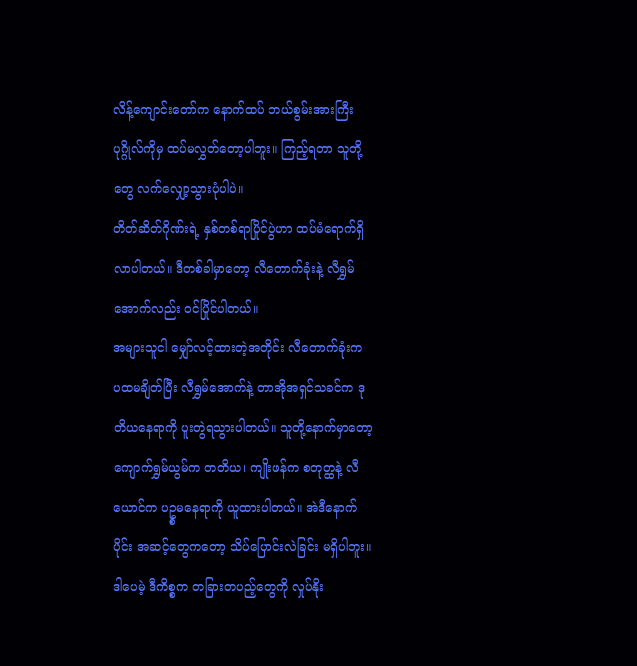လိန့်ကျောင်းတော်က နောက်ထပ် ဘယ်စွမ်းအားကြီးပုဂ္ဂိုလ်ကိုမှ ထပ်မလွှတ်တော့ပါဘူး။ ကြည့်ရတာ သူတို့တွေ လက်လျှော့သွားပုံပါပဲ။
တိတ်ဆိတ်ဂိုဏ်းရဲ့ နှစ်တစ်ရာပြိုင်ပွဲဟာ ထပ်မံရောက်ရှိလာပါတယ်။ ဒီတစ်ခါမှာတော့ လီတောက်ခုံးနဲ့ လီရွှမ်အောက်လည်း ဝင်ပြိုင်ပါတယ်။
အများသူငါ မျှော်လင့်ထားတဲ့အတိုင်း လီတောက်ခုံးက ပထမချိတ်ပြီး လီရွှမ်အောက်နဲ့ တာအိုအရှင်သခင်က ဒုတိယနေရာကို ပူးတွဲရသွားပါတယ်။ သူတို့နောက်မှာတော့ ကျောက်ရွှမ်ယွမ်က တတိယ၊ ကျိုးဖန်က စတုတ္ထနဲ့ လီယောင်က ပဥ္စမနေရာကို ယူထားပါတယ်။ အဲဒီနောက်ပိုင်း အဆင့်တွေကတော့ သိပ်ပြောင်းလဲခြင်း မရှိပါဘူး။
ဒါပေမဲ့ ဒီကိစ္စက တခြားတပည့်တွေကို လှုပ်နိုး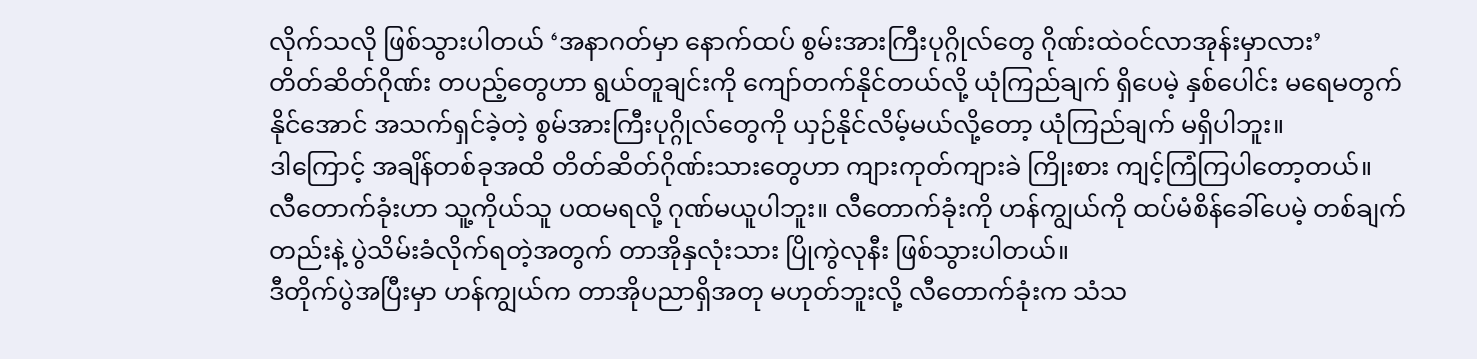လိုက်သလို ဖြစ်သွားပါတယ် ‘အနာဂတ်မှာ နောက်ထပ် စွမ်းအားကြီးပုဂ္ဂိုလ်တွေ ဂိုဏ်းထဲဝင်လာအုန်းမှာလား’
တိတ်ဆိတ်ဂိုဏ်း တပည့်တွေဟာ ရွယ်တူချင်းကို ကျော်တက်နိုင်တယ်လို့ ယုံကြည်ချက် ရှိပေမဲ့ နှစ်ပေါင်း မရေမတွက်နိုင်အောင် အသက်ရှင်ခဲ့တဲ့ စွမ်အားကြီးပုဂ္ဂိုလ်တွေကို ယှဉ်နိုင်လိမ့်မယ်လို့တော့ ယုံကြည်ချက် မရှိပါဘူး။
ဒါကြောင့် အချိန်တစ်ခုအထိ တိတ်ဆိတ်ဂိုဏ်းသားတွေဟာ ကျားကုတ်ကျားခဲ ကြိုးစား ကျင့်ကြံကြပါတော့တယ်။
လီတောက်ခုံးဟာ သူ့ကိုယ်သူ ပထမရလို့ ဂုဏ်မယူပါဘူး။ လီတောက်ခုံးကို ဟန်ကျွယ်ကို ထပ်မံစိန်ခေါ်ပေမဲ့ တစ်ချက်တည်းနဲ့ ပွဲသိမ်းခံလိုက်ရတဲ့အတွက် တာအိုနှလုံးသား ပြိုကွဲလုနီး ဖြစ်သွားပါတယ်။
ဒီတိုက်ပွဲအပြီးမှာ ဟန်ကျွယ်က တာအိုပညာရှိအတု မဟုတ်ဘူးလို့ လီတောက်ခုံးက သံသ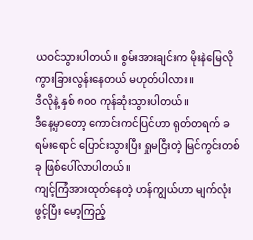ယဝင်သွားပါတယ်။ စွမ်းအားချင်းက မိုးနဲမြေလို ကွားခြားလွန်းနေတယ် မဟုတ်ပါလား။
ဒီလိုနဲ့ နှစ် ၈၀၀ ကုန်ဆုံးသွားပါတယ်။
ဒီနေ့မှာတော့ ကောင်းကင်ပြင်ဟာ ရုတ်တရက် ခရမ်း‌ရောင် ပြောင်းသွားပြီး ရှုမငြီးတဲ့ မြင်ကွင်းတစ်ခု ဖြစ်ပေါ်လာပါတယ်။
ကျင့်ကြံအားထုတ်နေတဲ့ ဟန်ကျွယ်ဟာ မျက်လုံးဖွင့်ပြီး မော့ကြည့်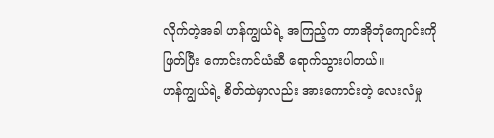လိုက်တဲ့အခါ ဟန်ကျွယ်ရဲ့ အကြည့်က တာအိုဘုံကျောင်းကို ဖြတ်ပြီး ကောင်းကင်ယံဆီ ရောက်သွားပါတယ်။
ဟန်ကျွယ်ရဲ့ စိတ်ထဲမှာလည်း အားကောင်းတဲ့ လေးလံမှု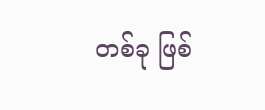တစ်ခု ဖြစ်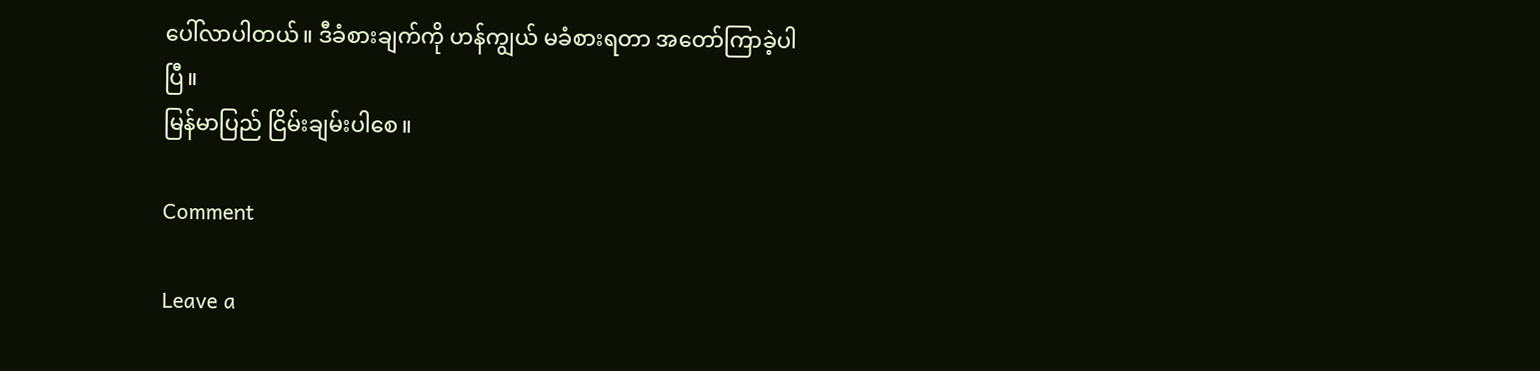ပေါ်လာပါတယ်။ ဒီခံစားချက်ကို ဟန်ကျွယ် မခံစားရတာ အတော်ကြာခဲ့ပါပြီ။
မြန်မာပြည် ငြိမ်းချမ်းပါစေ။

Comment

Leave a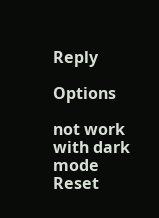Reply

Options

not work with dark mode
Reset